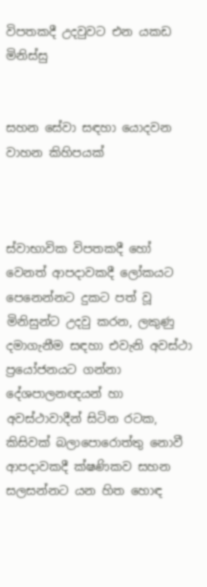විපතකදී උදවුවට එන යකඩ මිනිස්සු


සහන සේවා සඳහා යොදවන වාහන කිහිපයක්



ස්වාභාවික විපතකදී හෝ වෙනත් ආපදාවකදී ලෝකයට පෙනෙන්නට දුකට පත් වූ මිනිසුන්ට උදවු කරන, ලකුණු දමාගැනීම සඳහා එවැනි අවස්ථා ප්‍රයෝජනයට ගන්නා දේශපාලනඥයන් හා අවස්ථාවාදීන් සිටින රටක, කිසිවක් බලාපොරොත්තු නොවී ආපදාවකදී ක්ෂණිකව සහන සලසන්නට යන හිත හොඳ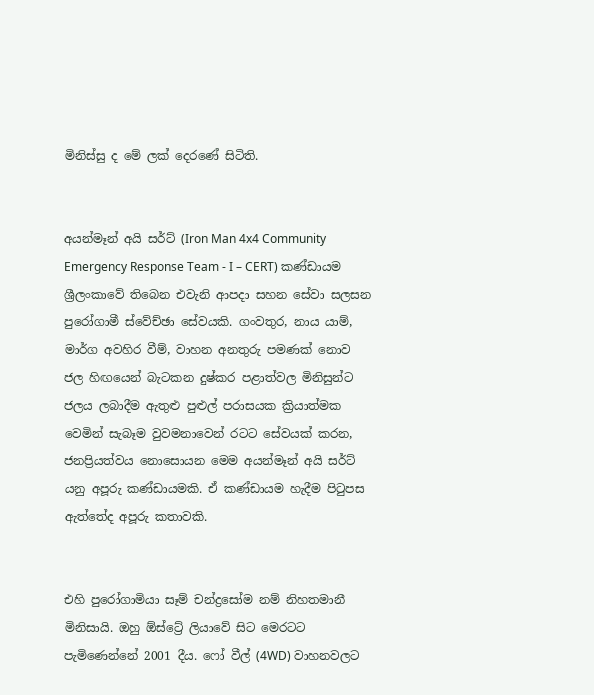මිනිස්සු ද මේ ලක් දෙරණේ සිටිති.


අයන්මෑන් අයි සර්ට් (Iron Man 4x4 Community Emergency Response Team - I – CERT) කණ්ඩායම ශ්‍රීලංකාවේ තිබෙන එවැනි ආපදා සහන සේවා සලසන පුරෝගාමී ස්වේච්ඡා සේවයකි. ගංවතුර, නාය යාම්, මාර්ග අවහිර වීම්, වාහන අනතුරු පමණක් නොව ජල හිඟයෙන් බැටකන දුෂ්කර පළාත්වල මිනිසුන්ට ජලය ලබාදීම ඇතුළු පුළුල් පරාසයක ක්‍රියාත්මක වෙමින් සැබෑම වුවමනාවෙන් රටට සේවයක් කරන, ජනප්‍රියත්වය නොසොයන මෙම අයන්මෑන් අයි සර්ට් යනු අපූරු කණ්ඩායමකි. ඒ කණ්ඩායම හැදීම පිටුපස ඇත්තේද අපූරු කතාවකි.


එහි පුරෝගාමියා සෑම් චන්ද්‍රසෝම නම් නිහතමානී මිනිසායි. ඔහු ඕස්ට්‍රේ ලියාවේ සිට මෙරටට පැමිණෙන්නේ 2001 දීය. ෆෝ වීල් (4WD) වාහනවලට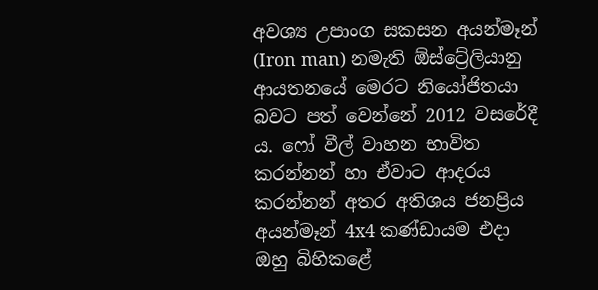අවශ්‍ය උපාංග සකසන අයන්මෑන් (Iron man) නමැති ඕස්ට්‍රේලියානු ආයතනයේ මෙරට නියෝජිතයා බවට පත් වෙන්නේ 2012 වසරේදී ය. ෆෝ වීල් වාහන භාවිත කරන්නන් හා ඒවාට ආදරය කරන්නන් අතර අතිශය ජනප්‍රිය අයන්මෑන් 4x4 කණ්ඩායම එදා ඔහු බිහිකළේ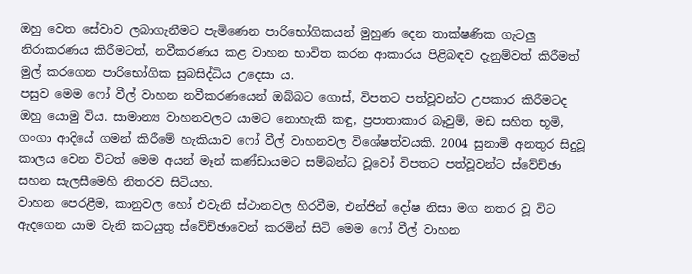ඔහු වෙත සේවාව ලබාගැනීමට පැමිණෙන පාරිභෝගිකයන් මුහුණ දෙන තාක්ෂණික ගැටලු නිරාකරණය කිරීමටත්, නවීකරණය කළ වාහන භාවිත කරන ආකාරය පිළිබඳව දැනුම්වත් කිරීමත් මුල් කරගෙන පාරිභෝගික සුබසිද්ධිය උදෙසා ය.
පසුව මෙම ෆෝ වීල් වාහන නවීකරණයෙන් ඔබ්බට ගොස්, විපතට පත්වූවන්ට උපකාර කිරීමටද ඔහු යොමු විය. සාමාන්‍ය වාහනවලට යාමට නොහැකි කඳු, ප්‍රපාතාකාර බෑවුම්, මඩ සහිත භූමි, ගංගා ආදියේ ගමන් කිරීමේ හැකියාව ෆෝ වීල් වාහනවල විශේෂත්වයකි. 2004 සුනාමි අනතුර සිදුවූ කාලය වෙන විටත් මෙම අයන් මෑන් කණ්ඩායමට සම්බන්ධ වූවෝ විපතට පත්වූවන්ට ස්වේච්ඡා සහන සැලසීමෙහි නිතරව සිටියහ.
වාහන පෙරළීම, කානුවල හෝ එවැනි ස්ථානවල හිරවීම, එන්ජින් දෝෂ නිසා මග නතර වූ විට ඇදගෙන යාම වැනි කටයුතු ස්වේච්ඡාවෙන් කරමින් සිටි මෙම ෆෝ වීල් වාහන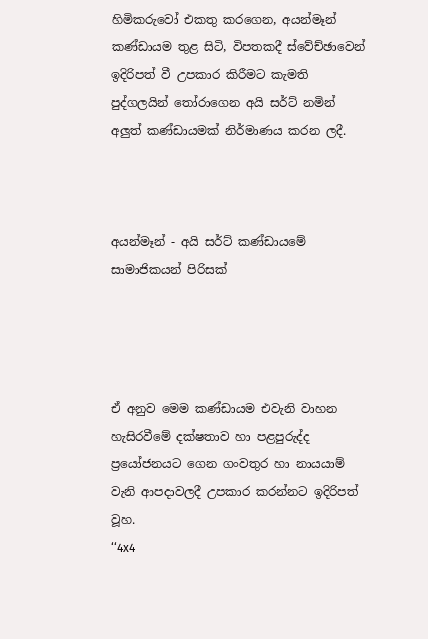හිමිකරුවෝ එකතු කරගෙන, අයන්මෑන් කණ්ඩායම තුළ සිටි, විපතකදී ස්වේච්ඡාවෙන් ඉදිරිපත් වී උපකාර කිරීමට කැමති පුද්ගලයින් තෝරාගෙන අයි සර්ට් නමින් අලුත් කණ්ඩායමක් නිර්මාණය කරන ලදී.



අයන්මෑන් - අයි සර්ට් කණ්ඩායමේ සාමාජිකයන් පිරිසක්




ඒ අනුව මෙම කණ්ඩායම එවැනි වාහන හැසිරවීමේ දක්ෂතාව හා පළපුරුද්ද ප්‍රයෝජනයට ගෙන ගංවතුර හා නායයාම් වැනි ආපදාවලදී උපකාර කරන්නට ඉදිරිපත් වූහ.
‘‘4x4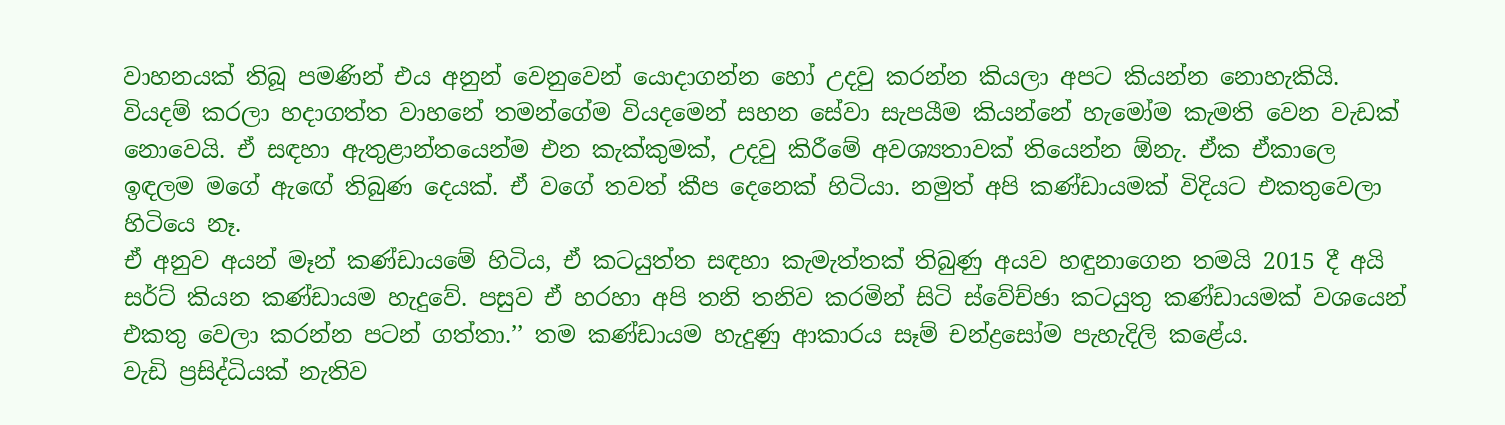වාහනයක් තිබූ පමණින් එය අනුන් වෙනුවෙන් යොදාගන්න හෝ උදවු කරන්න කියලා අපට කියන්න නොහැකියි. වියදම් කරලා හදාගත්ත වාහනේ තමන්ගේම වියදමෙන් සහන සේවා සැපයීම කියන්නේ හැමෝම කැමති වෙන වැඩක් නොවෙයි. ඒ සඳහා ඇතුළාන්තයෙන්ම එන කැක්කුමක්, උදවු කිරීමේ අවශ්‍යතාවක් තියෙන්න ඕනැ. ඒක ඒකාලෙ ඉඳලම මගේ ඇඟේ තිබුණ දෙයක්. ඒ වගේ තවත් කීප දෙනෙක් හිටියා. නමුත් අපි කණ්ඩායමක් විදියට එකතුවෙලා හිටියෙ නෑ.
ඒ අනුව අයන් මෑන් කණ්ඩායමේ හිටිය, ඒ කටයුත්ත සඳහා කැමැත්තක් තිබුණු අයව හඳුනාගෙන තමයි 2015 දී අයි සර්ට් කියන කණ්ඩායම හැදුවේ. පසුව ඒ හරහා අපි තනි තනිව කරමින් සිටි ස්වේච්ඡා කටයුතු කණ්ඩායමක් වශයෙන් එකතු වෙලා කරන්න පටන් ගත්තා.’’ තම කණ්ඩායම හැදුණු ආකාරය සෑම් චන්ද්‍රසෝම පැහැදිලි කළේය.
වැඩි ප්‍රසිද්ධියක් නැතිව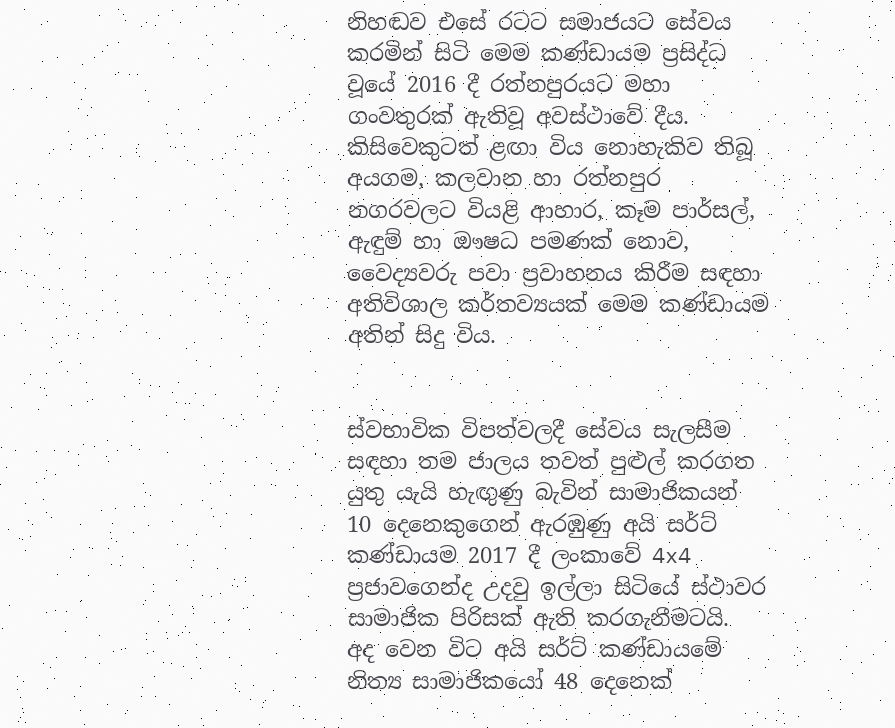නිහඬව එසේ රටට සමාජයට සේවය කරමින් සිටි මෙම කණ්ඩායම ප්‍රසිද්ධ වූයේ 2016 දී රත්නපුරයට මහා ගංවතුරක් ඇතිවූ අවස්ථාවේ දීය. කිසිවෙකුටත් ළඟා විය නොහැකිව තිබූ අයගම, කලවාන හා රත්නපුර නගරවලට වියළි ආහාර, කෑම පාර්සල්, ඇඳුම් හා ඖෂධ පමණක් නොව, වෛද්‍යවරු පවා ප්‍රවාහනය කිරීම සඳහා අතිවිශාල කර්තව්‍යයක් මෙම කණ්ඩායම අතින් සිදු විය.


ස්වභාවික විපත්වලදී සේවය සැලසීම සඳහා තම ජාලය තවත් පුළුල් කරගත යුතු යැයි හැඟුණු බැවින් සාමාජිකයන් 10 දෙනෙකුගෙන් ඇරඹුණු අයි සර්ට් කණ්ඩායම 2017 දී ලංකාවේ 4x4 ප්‍රජාවගෙන්ද උදවු ඉල්ලා සිටියේ ස්ථාවර සාමාජික පිරිසක් ඇති කරගැනීමටයි.
අද වෙන විට අයි සර්ට් කණ්ඩායමේ නිත්‍ය සාමාජිකයෝ 48 දෙනෙක්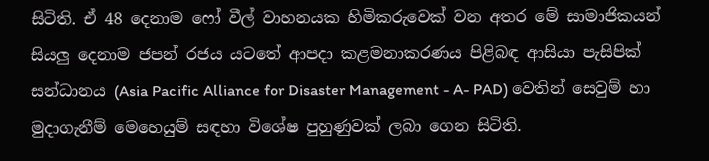සිටිති. ඒ 48 දෙනාම ෆෝ වීල් වාහනයක හිමිකරුවෙක් වන අතර මේ සාමාජිකයන් සියලු දෙනාම ජපන් රජය යටතේ ආපදා කළමනාකරණය පිළිබඳ ආසියා පැසිපික් සන්ධානය (Asia Pacific Alliance for Disaster Management - A- PAD) වෙතින් සෙවුම් හා මුදාගැනීම් මෙහෙයුම් සඳහා විශේෂ පුහුණුවක් ලබා ගෙන සිටිති.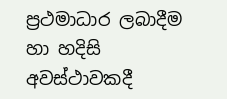ප්‍රථමාධාර ලබාදීම හා හදිසි අවස්ථාවකදී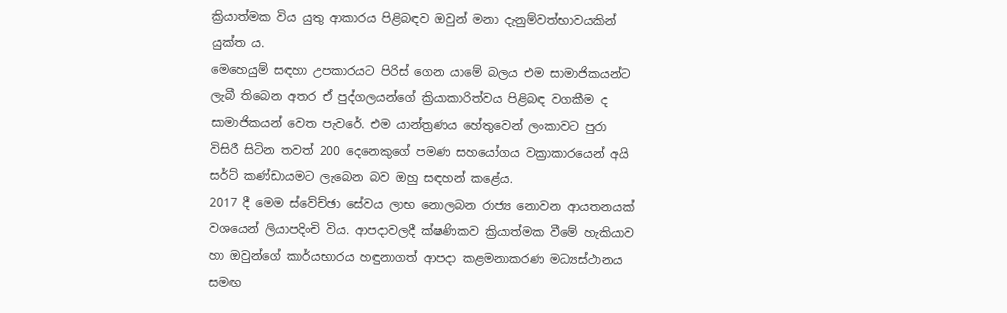ක්‍රියාත්මක විය යුතු ආකාරය පිළිබඳව ඔවුන් මනා දැනුම්වත්භාවයකින් යුක්ත ය.
මෙහෙයුම් සඳහා උපකාරයට පිරිස් ගෙන යාමේ බලය එම සාමාජිකයන්ට ලැබී තිබෙන අතර ඒ පුද්ගලයන්ගේ ක්‍රියාකාරිත්වය පිළිබඳ වගකීම ද සාමාජිකයන් වෙත පැවරේ. එම යාන්ත්‍රණය හේතුවෙන් ලංකාවට පුරා විසිරී සිටින තවත් 200 දෙනෙකුගේ පමණ සහයෝගය වක්‍රාකාරයෙන් අයි සර්ට් කණ්ඩායමට ලැබෙන බව ඔහු සඳහන් කළේය.
2017 දී මෙම ස්වේච්ඡා සේවය ලාභ නොලබන රාජ්‍ය නොවන ආයතනයක් වශයෙන් ලියාපදිංචි විය. ආපදාවලදී ක්ෂණිකව ක්‍රියාත්මක වීමේ හැකියාව හා ඔවුන්ගේ කාර්යභාරය හඳුනාගත් ආපදා කළමනාකරණ මධ්‍යස්ථානය සමඟ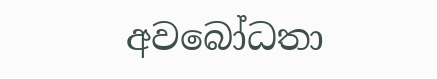අවබෝධතා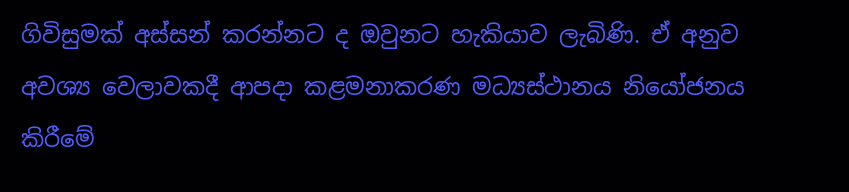ගිවිසුමක් අස්සන් කරන්නට ද ඔවුනට හැකියාව ලැබිණි. ඒ අනුව අවශ්‍ය වෙලාවකදී ආපදා කළමනාකරණ මධ්‍යස්ථානය නියෝජනය කිරීමේ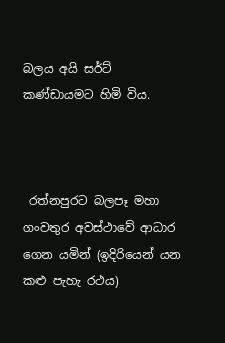බලය අයි සර්ට් කණ්ඩායමට හිමි විය.



 රත්නපුරට බලපෑ මහා ගංවතුර අවස්ථාවේ ආධාර ගෙන යමින් (ඉදිරියෙන් යන කළු පැහැ රථය)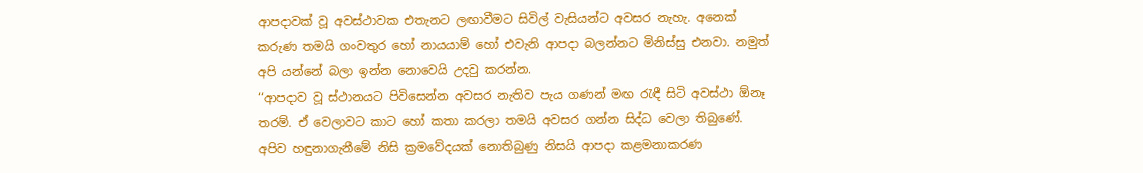ආපදාවක් වූ අවස්ථාවක එතැනට ලඟාවීමට සිවිල් වැසියන්ට අවසර නැහැ. අනෙක් කරුණ තමයි ගංවතුර හෝ නායයාම් හෝ එවැනි ආපදා බලන්නට මිනිස්සු එනවා. නමුත් අපි යන්නේ බලා ඉන්න නොවෙයි උදවු කරන්න.
‘‘ආපදාව වූ ස්ථානයට පිවිසෙන්න අවසර නැතිව පැය ගණන් මඟ රැඳී සිටි අවස්ථා ඕනෑ තරම්. ඒ වෙලාවට කාට හෝ කතා කරලා තමයි අවසර ගන්න සිද්ධ වෙලා තිබුණේ. අපිව හඳුනාගැනීමේ නිසි ක්‍රමවේදයක් නොතිබුණු නිසයි ආපදා කළමනාකරණ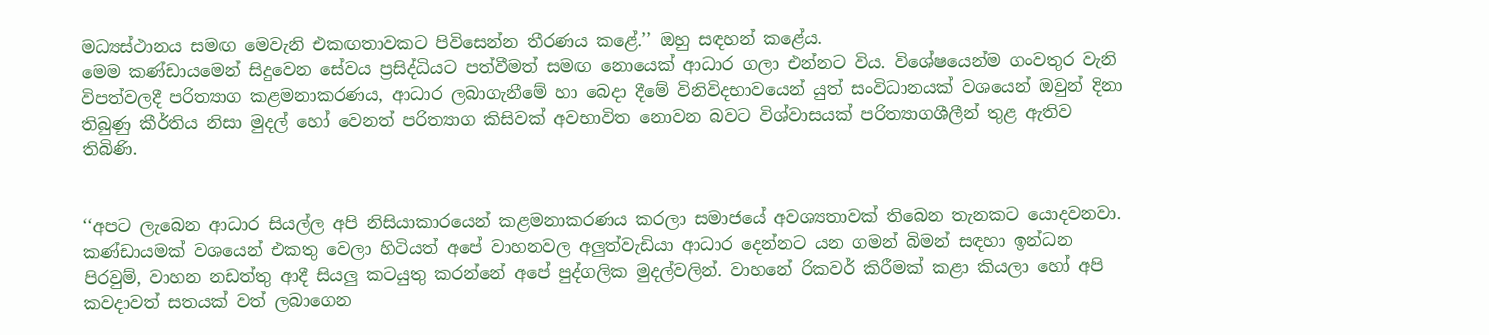මධ්‍යස්ථානය සමඟ මෙවැනි එකඟතාවකට පිවිසෙන්න තීරණය කළේ.’’ ඔහු සඳහන් කළේය.
මෙම කණ්ඩායමෙන් සිදුවෙන සේවය ප්‍රසිද්ධියට පත්වීමත් සමඟ නොයෙක් ආධාර ගලා එන්නට විය. විශේෂයෙන්ම ගංවතුර වැනි විපත්වලදී පරිත්‍යාග කළමනාකරණය, ආධාර ලබාගැනීමේ හා බෙදා දීමේ විනිවිදභාවයෙන් යුත් සංවිධානයක් වශයෙන් ඔවුන් දිනා තිබුණු කීර්තිය නිසා මුදල් හෝ වෙනත් පරිත්‍යාග කිසිවක් අවභාවිත නොවන බවට විශ්වාසයක් පරිත්‍යාගශීලීන් තුළ ඇතිව තිබිණි.


‘‘අපට ලැබෙන ආධාර සියල්ල අපි නිසියාකාරයෙන් කළමනාකරණය කරලා සමාජයේ අවශ්‍යතාවක් තිබෙන තැනකට යොදවනවා. කණ්ඩායමක් වශයෙන් එකතු වෙලා හිටියත් අපේ වාහනවල අලුත්වැඩියා ආධාර දෙන්නට යන ගමන් බිමන් සඳහා ඉන්ධන පිරවුම්, වාහන නඩත්තු ආදී සියලු කටයුතු කරන්නේ අපේ පුද්ගලික මුදල්වලින්. වාහනේ රිකවර් කිරීමක් කළා කියලා හෝ අපි කවදාවත් සතයක් වත් ලබාගෙන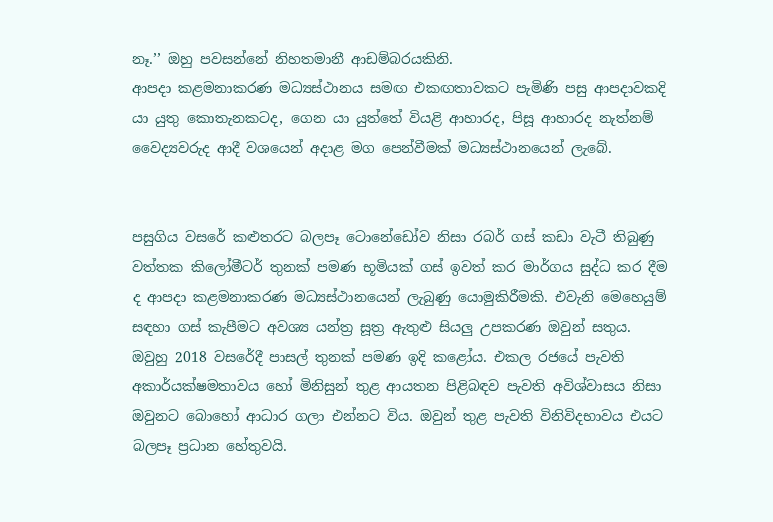නෑ.’’ ඔහු පවසන්නේ නිහතමානී ආඩම්බරයකිනි.
ආපදා කළමනාකරණ මධ්‍යස්ථානය සමඟ එකඟතාවකට පැමිණි පසු ආපදාවකදි යා යුතු කොතැනකටද, ගෙන යා යුත්තේ වියළි ආහාරද, පිසූ ආහාරද නැත්නම් වෛද්‍යවරුද ආදී වශයෙන් අදාළ මග පෙන්වීමක් මධ්‍යස්ථානයෙන් ලැබේ.


පසුගිය වසරේ කළුතරට බලපෑ ටොනේඩෝව නිසා රබර් ගස් කඩා වැටී තිබුණු වත්තක කිලෝමීටර් තුනක් පමණ භූමියක් ගස් ඉවත් කර මාර්ගය සුද්ධ කර දීම ද ආපදා කළමනාකරණ මධ්‍යස්ථානයෙන් ලැබුණු යොමුකිරීමකි. එවැනි මෙහෙයුම් සඳහා ගස් කැපීමට අවශ්‍ය යන්ත්‍ර සූත්‍ර ඇතුළු සියලු උපකරණ ඔවුන් සතුය.
ඔවුහු 2018 වසරේදී පාසල් තුනක් පමණ ඉදි කළෝය. එකල රජයේ පැවති අකාර්යක්ෂමතාවය හෝ මිනිසුන් තුළ ආයතන පිළිබඳව පැවති අවිශ්වාසය නිසා ඔවුනට බොහෝ ආධාර ගලා එන්නට විය. ඔවුන් තුළ පැවති විනිවිදභාවය එයට බලපෑ ප්‍රධාන හේතුවයි.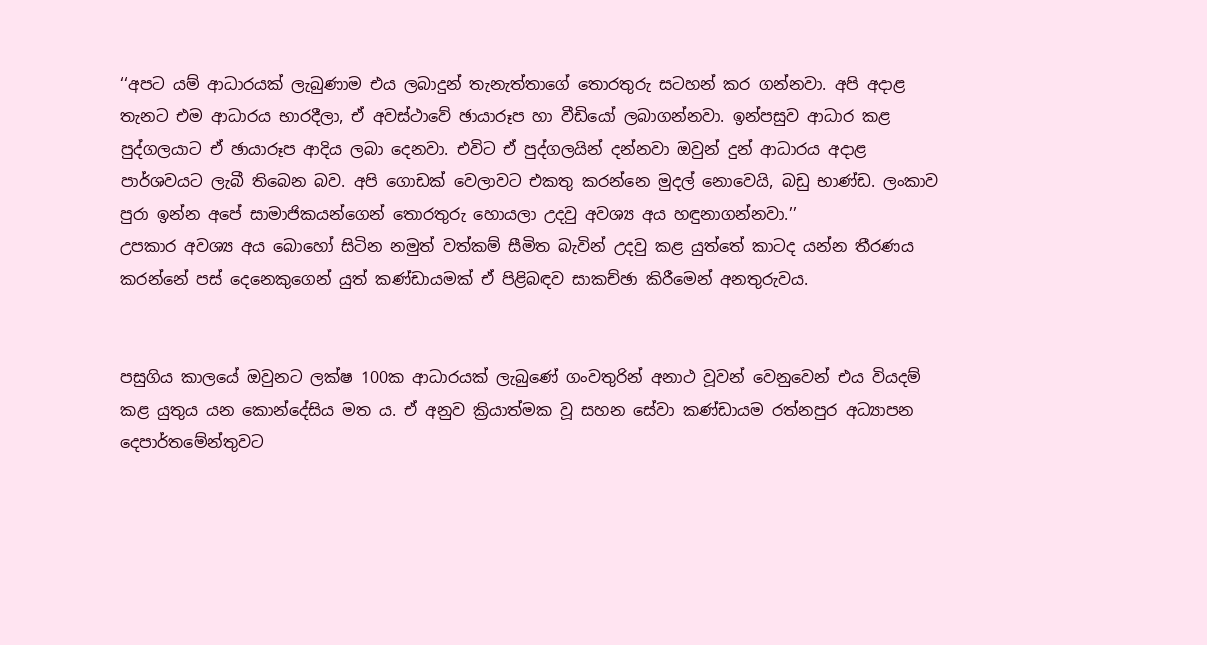‘‘අපට යම් ආධාරයක් ලැබුණාම එය ලබාදුන් තැනැත්තාගේ තොරතුරු සටහන් කර ගන්නවා. අපි අදාළ තැනට එම ආධාරය භාරදීලා, ඒ අවස්ථාවේ ඡායාරූප හා වීඩියෝ ලබාගන්නවා. ඉන්පසුව ආධාර කළ පුද්ගලයාට ඒ ඡායාරූප ආදිය ලබා දෙනවා. එවිට ඒ පුද්ගලයින් දන්නවා ඔවුන් දුන් ආධාරය අදාළ පාර්ශවයට ලැබී තිබෙන බව. අපි ගොඩක් වෙලාවට එකතු කරන්නෙ මුදල් නොවෙයි, බඩු භාණ්ඩ. ලංකාව පුරා ඉන්න අපේ සාමාජිකයන්ගෙන් තොරතුරු හොයලා උදවු අවශ්‍ය අය හඳුනාගන්නවා.’’
උපකාර අවශ්‍ය අය බොහෝ සිටින නමුත් වත්කම් සීමිත බැවින් උදවු කළ යුත්තේ කාටද යන්න තීරණය කරන්නේ පස් දෙනෙකුගෙන් යුත් කණ්ඩායමක් ඒ පිළිබඳව සාකච්ඡා කිරීමෙන් අනතුරුවය.


පසුගිය කාලයේ ඔවුනට ලක්ෂ 100ක ආධාරයක් ලැබුණේ ගංවතුරින් අනාථ වූවන් වෙනුවෙන් එය වියදම් කළ යුතුය යන කොන්දේසිය මත ය. ඒ අනුව ක්‍රියාත්මක වූ සහන සේවා කණ්ඩායම රත්නපුර අධ්‍යාපන දෙපාර්තමේන්තුවට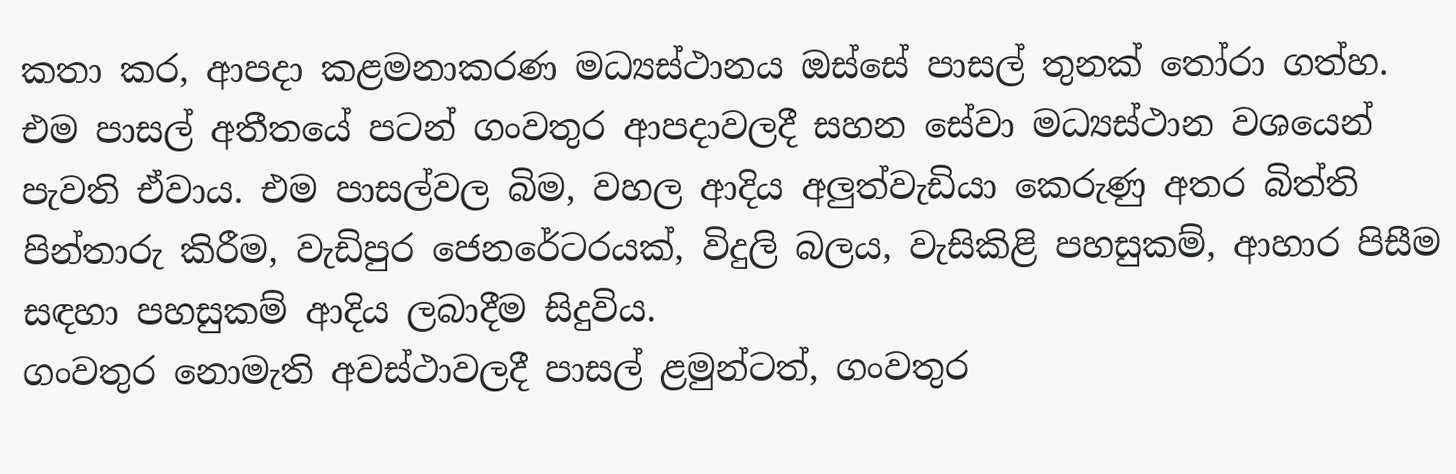කතා කර, ආපදා කළමනාකරණ මධ්‍යස්ථානය ඔස්සේ පාසල් තුනක් තෝරා ගත්හ. එම පාසල් අතීතයේ පටන් ගංවතුර ආපදාවලදී සහන සේවා මධ්‍යස්ථාන වශයෙන් පැවති ඒවාය. එම පාසල්වල බිම, වහල ආදිය අලුත්වැඩියා කෙරුණු අතර බිත්ති පින්තාරු කිරීම, වැඩිපුර ජෙනරේටරයක්, විදුලි බලය, වැසිකිළි පහසුකම්, ආහාර පිසීම සඳහා පහසුකම් ආදිය ලබාදීම සිදුවිය.
ගංවතුර නොමැති අවස්ථාවලදී පාසල් ළමුන්ටත්, ගංවතුර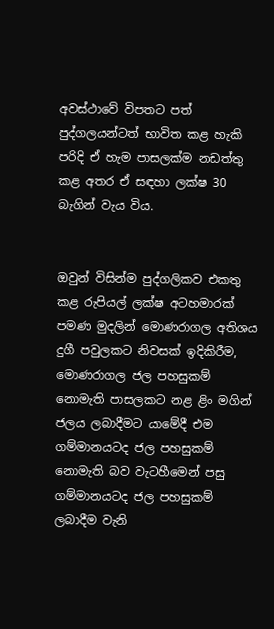අවස්ථාවේ විපතට පත් පුද්ගලයන්ටත් භාවිත කළ හැකි පරිදි ඒ හැම පාසලක්ම නඩත්තු කළ අතර ඒ සඳහා ලක්ෂ 30 බැගින් වැය විය.


ඔවුන් විසින්ම පුද්ගලිකව එකතු කළ රුපියල් ලක්ෂ අටහමාරක් පමණ මුදලින් මොණරාගල අතිශය දුගී පවුලකට නිවසක් ඉදිකිරීම, මොණරාගල ජල පහසුකම් නොමැති පාසලකට නළ ළිං මගින් ජලය ලබාදීමට යාමේදී එම ගම්මානයටද ජල පහසුකම් නොමැති බව වැටහීමෙන් පසු ගම්මානයටද ජල පහසුකම් ලබාදීම වැනි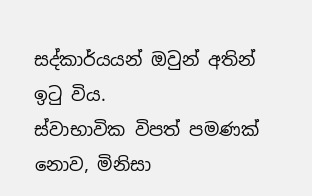සද්කාර්යයන් ඔවුන් අතින් ඉටු විය.
ස්වාභාවික විපත් පමණක් නොව, මිනිසා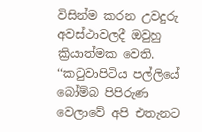විසින්ම කරන උවදුරු අවස්ථාවලදී ඔවුහු ක්‍රියාත්මක වෙති.
‘‘කටුවාපිටිය පල්ලියේ බෝම්බ පිපිරුණ වෙලාවේ අපි එතැනට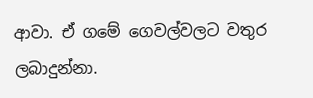ආවා. ඒ ගමේ ගෙවල්වලට වතුර ලබාදුන්නා.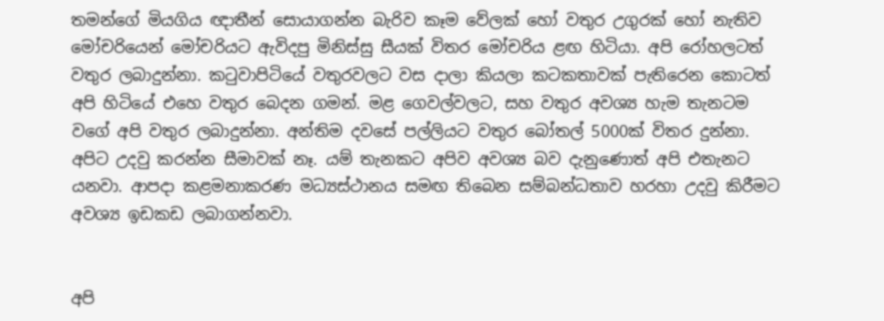තමන්ගේ මියගිය ඥාතීන් සොයාගන්න බැරිව කෑම වේලක් හෝ වතුර උගුරක් හෝ නැතිව මෝචරියෙන් මෝචරියට ඇවිදපු මිනිස්සු සීයක් විතර මෝචරිය ළඟ හිටියා. අපි රෝහලටත් වතුර ලබාදුන්නා. කටුවාපිටියේ වතුරවලට වස දාලා කියලා කටකතාවක් පැතිරෙන කොටත් අපි හිටියේ එහෙ වතුර බෙදන ගමන්. මළ ගෙවල්වලට, සහ වතුර අවශ්‍ය හැම තැනටම වගේ අපි වතුර ලබාදුන්නා. අන්තිම දවසේ පල්ලියට වතුර බෝතල් 5000ක් විතර දුන්නා.
අපිට උදවු කරන්න සීමාවක් නෑ. යම් තැනකට අපිව අවශ්‍ය බව දැනුණොත් අපි එතැනට යනවා. ආපදා කළමනාකරණ මධ්‍යස්ථානය සමඟ තිබෙන සම්බන්ධතාව හරහා උදවු කිරීමට අවශ්‍ය ඉඩකඩ ලබාගන්නවා.


අපි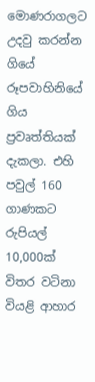මොණරාගලට උදවු කරන්න ගියේ රූපවාහිනියේ ගිය ප්‍රවෘත්තියක් දැකලා. එහි පවුල් 160 ගාණකට රුපියල් 10,000ක් විතර වටිනා වියළි ආහාර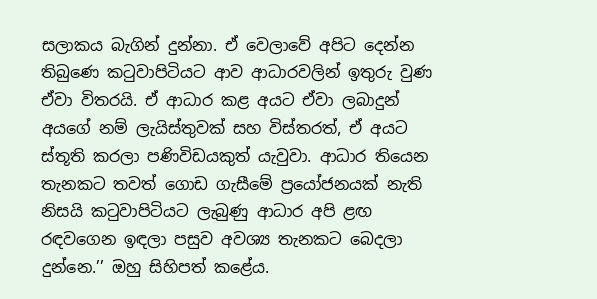සලාකය බැගින් දුන්නා. ඒ වෙලාවේ අපිට දෙන්න තිබුණෙ කටුවාපිටියට ආව ආධාරවලින් ඉතුරු වුණ ඒවා විතරයි. ඒ ආධාර කළ අයට ඒවා ලබාදුන් අයගේ නම් ලැයිස්තුවක් සහ විස්තරත්, ඒ අයට ස්තූති කරලා පණිවිඩයකුත් යැවුවා. ආධාර තියෙන තැනකට තවත් ගොඩ ගැසීමේ ප්‍රයෝජනයක් නැති නිසයි කටුවාපිටියට ලැබුණු ආධාර අපි ළඟ රඳවගෙන ඉඳලා පසුව අවශ්‍ය තැනකට බෙදලා දුන්නෙ.’’ ඔහු සිහිපත් කළේය.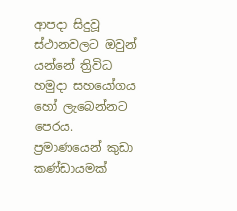ආපදා සිදුවූ ස්ථානවලට ඔවුන් යන්නේ ත්‍රිවිධ හමුදා සහයෝගය හෝ ලැබෙන්නට පෙරය. ප්‍රමාණයෙන් කුඩා කණ්ඩායමක්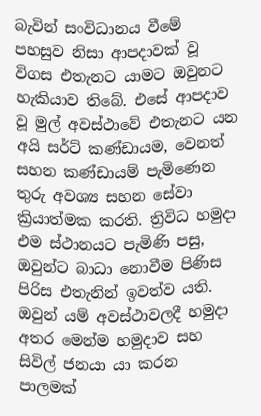බැවින් සංවිධානය වීමේ පහසුව නිසා ආපදාවක් වූ විගස එතැනට යාමට ඔවුනට හැකියාව තිබේ. එසේ ආපදාව වූ මුල් අවස්ථාවේ එතැනට යන අයි සර්ට් කණ්ඩායම, වෙනත් සහන කණ්ඩායම් පැමිණෙන තුරු අවශ්‍ය සහන සේවා ක්‍රියාත්මක කරති. ත්‍රිවිධ හමුදා එම ස්ථානයට පැමිණි පසු, ඔවුන්ට බාධා නොවීම පිණිස පිරිස එතැනින් ඉවත්ව යති.
ඔවුන් යම් අවස්ථාවලදී හමුදා අතර මෙන්ම හමුදාව සහ සිවිල් ජනයා යා කරන පාලමක්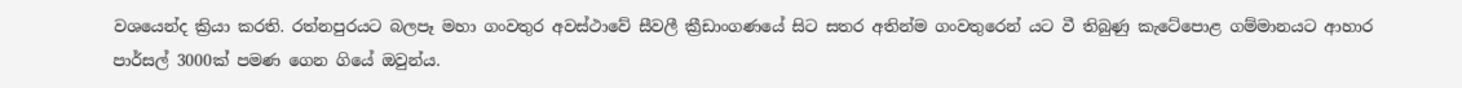වශයෙන්ද ක්‍රියා කරති. රත්නපුරයට බලපෑ මහා ගංවතුර අවස්ථාවේ සීවලී ක්‍රීඩාංගණයේ සිට සතර අතින්ම ගංවතුරෙන් යට වී තිබුණු කැටේපොළ ගම්මානයට ආහාර පාර්සල් 3000ක් පමණ ගෙන ගියේ ඔවුන්ය.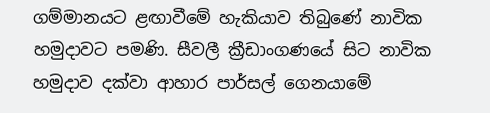ගම්මානයට ළඟාවීමේ හැකියාව තිබුණේ නාවික හමුදාවට පමණි. සීවලී ක්‍රීඩාංගණයේ සිට නාවික හමුදාව දක්වා ආහාර පාර්සල් ගෙනයාමේ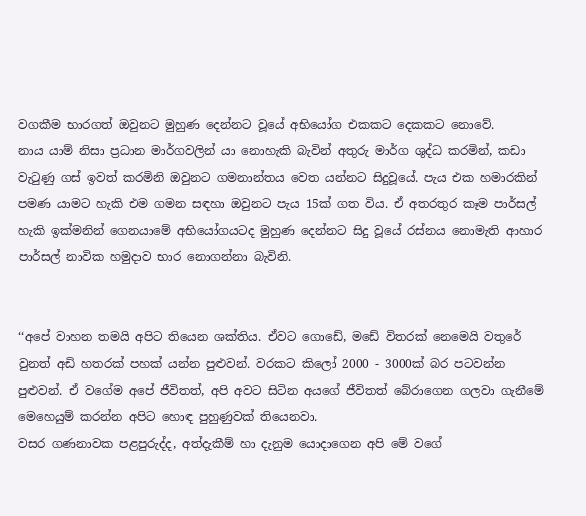වගකීම භාරගත් ඔවුනට මුහුණ දෙන්නට වූයේ අභියෝග එකකට දෙකකට නොවේ.
නාය යාම් නිසා ප්‍රධාන මාර්ගවලින් යා නොහැකි බැවින් අතුරු මාර්ග ශුද්ධ කරමින්, කඩා වැටුණු ගස් ඉවත් කරමිනි ඔවුනට ගමනාන්තය වෙත යන්නට සිදුවූයේ. පැය එක හමාරකින් පමණ යාමට හැකි එම ගමන සඳහා ඔවුනට පැය 15ක් ගත විය. ඒ අතරතුර කෑම පාර්සල් හැකි ඉක්මනින් ගෙනයාමේ අභියෝගයටද මුහුණ දෙන්නට සිදු වූයේ රස්නය නොමැති ආහාර පාර්සල් නාවික හමුදාව භාර නොගන්නා බැවිනි.


‘‘අපේ වාහන තමයි අපිට තියෙන ශක්තිය. ඒවට ගොඩේ, මඩේ විතරක් නෙමෙයි වතුරේ වුනත් අඩි හතරක් පහක් යන්න පුළුවන්. වරකට කිලෝ 2000 - 3000ක් බර පටවන්න පුළුවන්. ඒ වගේම අපේ ජීවිතත්, අපි අවට සිටින අයගේ ජීවිතත් බේරාගෙන ගලවා ගැනීමේ මෙහෙයුම් කරන්න අපිට හොඳ පුහුණුවක් තියෙනවා.
වසර ගණනාවක පළපුරුද්ද, අත්දැකීම් හා දැනුම යොදාගෙන අපි මේ වගේ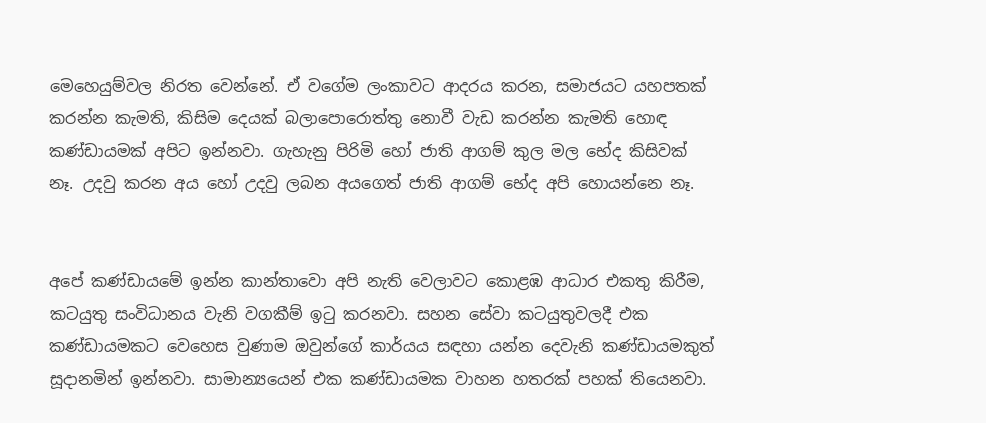මෙහෙයුම්වල නිරත වෙන්නේ. ඒ වගේම ලංකාවට ආදරය කරන, සමාජයට යහපතක් කරන්න කැමති, කිසිම දෙයක් බලාපොරොත්තු නොවී වැඩ කරන්න කැමති හොඳ කණ්ඩායමක් අපිට ඉන්නවා. ගැහැනු පිරිමි හෝ ජාති ආගම් කුල මල භේද කිසිවක් නෑ. උදවු කරන අය හෝ උදවු ලබන අයගෙත් ජාති ආගම් භේද අපි හොයන්නෙ නෑ.


අපේ කණ්ඩායමේ ඉන්න කාන්තාවො අපි නැති වෙලාවට කොළඹ ආධාර එකතු කිරීම, කටයුතු සංවිධානය වැනි වගකීම් ඉටු කරනවා. සහන සේවා කටයුතුවලදී එක කණ්ඩායමකට වෙහෙස වුණාම ඔවුන්ගේ කාර්යය සඳහා යන්න දෙවැනි කණ්ඩායමකුත් සූදානමින් ඉන්නවා. සාමාන්‍යයෙන් එක කණ්ඩායමක වාහන හතරක් පහක් තියෙනවා.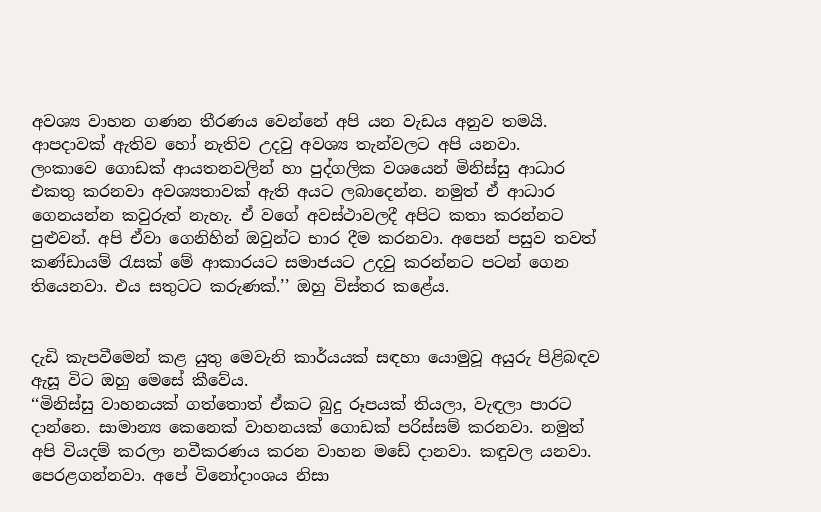අවශ්‍ය වාහන ගණන තීරණය වෙන්නේ අපි යන වැඩය අනුව තමයි. ආපදාවක් ඇතිව හෝ නැතිව උදවු අවශ්‍ය තැන්වලට අපි යනවා.
ලංකාවෙ ගොඩක් ආයතනවලින් හා පුද්ගලික වශයෙන් මිනිස්සු ආධාර එකතු කරනවා අවශ්‍යතාවක් ඇති අයට ලබාදෙන්න. නමුත් ඒ ආධාර ගෙනයන්න කවුරුත් නැහැ. ඒ වගේ අවස්ථාවලදී අපිට කතා කරන්නට පුළුවන්. අපි ඒවා ගෙනිහින් ඔවුන්ට භාර දීම කරනවා. අපෙන් පසුව තවත් කණ්ඩායම් රැසක් මේ ආකාරයට සමාජයට උදවු කරන්නට පටන් ගෙන තියෙනවා. එය සතුටට කරුණක්.’’ ඔහු විස්තර කළේය.


දැඩි කැපවීමෙන් කළ යුතු මෙවැනි කාර්යයක් සඳහා යොමුවූ අයුරු පිළිබඳව ඇසූ විට ඔහු මෙසේ කීවේය.
‘‘මිනිස්සු වාහනයක් ගත්තොත් ඒකට බුදු රූපයක් තියලා, වැඳලා පාරට දාන්නෙ. සාමාන්‍ය කෙනෙක් වාහනයක් ගොඩක් පරිස්සම් කරනවා. නමුත් අපි වියදම් කරලා නවීකරණය කරන වාහන මඩේ දානවා. කඳුවල යනවා. පෙරළගන්නවා. අපේ විනෝදාංශය නිසා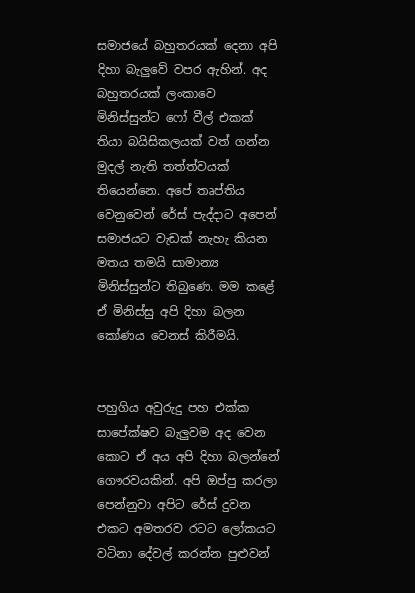සමාජයේ බහුතරයක් දෙනා අපි දිහා බැලුවේ වපර ඇහින්. අද බහුතරයක් ලංකාවෙ මිනිස්සුන්ට ෆෝ වීල් එකක් තියා බයිසිකලයක් වත් ගන්න මුදල් නැති තත්ත්වයක් තියෙන්නෙ. අපේ තෘප්තිය වෙනුවෙන් රේස් පැද්දාට අපෙන් සමාජයට වැඩක් නැහැ කියන මතය තමයි සාමාන්‍ය මිනිස්සුන්ට තිබුණෙ. මම කළේ ඒ මිනිස්සු අපි දිහා බලන කෝණය වෙනස් කිරීමයි.


පහුගිය අවුරුදු පහ එක්ක සාපේක්ෂව බැලුවම අද වෙන කොට ඒ අය අපි දිහා බලන්නේ ගෞරවයකින්. අපි ඔප්පු කරලා පෙන්නුවා අපිට රේස් දුවන එකට අමතරව රටට ලෝකයට වටිනා දේවල් කරන්න පුළුවන්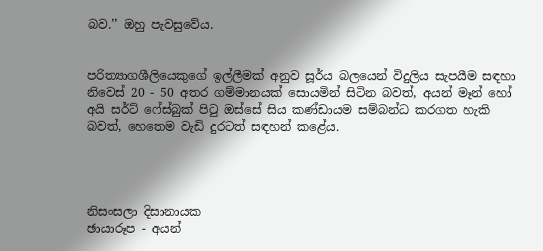බව.’’ ඔහු පැවසුවේය.


පරිත්‍යාගශීලියෙකුගේ ඉල්ලීමක් අනුව සූර්ය බලයෙන් විදුලිය සැපයීම සඳහා නිවෙස් 20 - 50 අතර ගම්මානයක් සොයමින් සිටින බවත්, අයන් මෑන් හෝ අයි සර්ට් ෆේස්බුක් පිටු ඔස්සේ සිය කණ්ඩායම සම්බන්ධ කරගත හැකි බවත්, හෙතෙම වැඩි දුරටත් සඳහන් කළේය.




නිසංසලා දිසානායක
ඡායාරූප - අයන්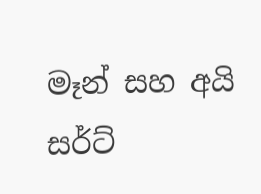මෑන් සහ අයි සර්ට්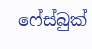ෆේස්බුක්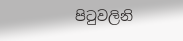පිටුවලිනි